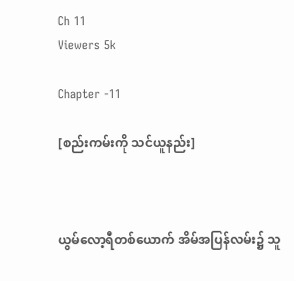Ch 11
Viewers 5k

Chapter -11

[စည်းကမ်းကို သင်ယူနည်း]



ယွမ်လော့ရီတစ်ယောက် အိမ်အပြန်လမ်း၌ သူ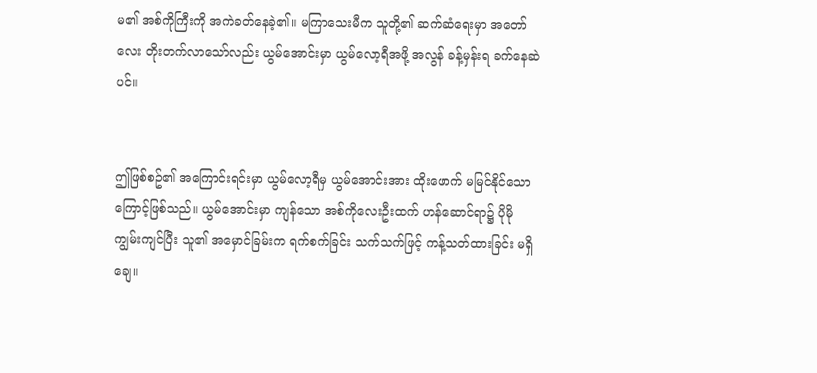မ၏ အစ်ကိုကြီးကို အကဲခတ်နေခဲ့၏။ မကြာသေးမီက သူတို့၏ ဆက်ဆံရေးမှာ အတော်လေး တိုးတက်လာသော်လည်း ယွမ်အောင်းမှာ ယွမ်လော့ရီအဖို့ အလွန် ခန့်မှန်းရ ခက်နေဆဲပင်။


ဤဖြစ်စဥ်၏ အကြောင်းရင်းမှာ ယွမ်လော့ရီမှ ယွမ်အောင်းအား ထိုးဖောက် မမြင်နိုင်သောကြောင့်ဖြစ်သည်။ ယွမ်အောင်းမှာ ကျန်သော အစ်ကိုလေးဦးထက် ဟန်ဆောင်ရာ၌ ပိုမို ကျွမ်းကျင်ပြီး သူ၏ အမှောင်ခြမ်းက ရက်စက်ခြင်း သက်သက်ဖြင့် ကန့်သတ်ထားခြင်း မရှိချေ။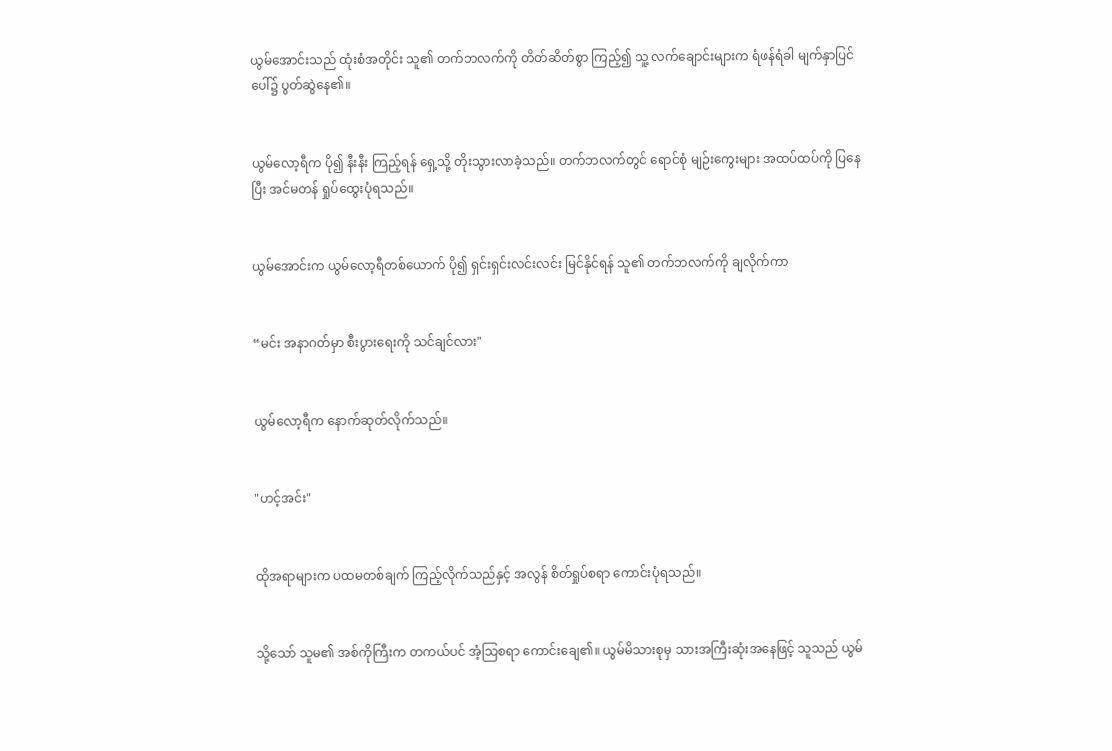ယွမ်အောင်းသည် ထုံးစံအတိုင်း သူ၏ တက်ဘလက်ကို တိတ်ဆိတ်စွာ ကြည့်၍ သူ့ လက်ချောင်းများက ရံဖန်ရံခါ မျက်နှာပြင်ပေါ်၌ ပွတ်ဆွဲနေ၏။


ယွမ်လော့ရီက ပို၍ နီးနီး ကြည့်ရန် ရှေ့သို့ တိုးသွားလာခဲ့သည်။ တက်ဘလက်တွင် ရောင်စုံ မျဉ်းကွေးများ အထပ်ထပ်ကို ပြနေပြီး အင်မတန် ရှုပ်ထွေးပုံရသည်။


ယွမ်အောင်းက ယွမ်လော့ရီတစ်ယောက် ပို၍ ရှင်းရှင်းလင်းလင်း မြင်နိုင်ရန် သူ၏ တက်ဘလက်ကို ချလိုက်ကာ


“မင်း အနာဂတ်မှာ စီးပွားရေးကို သင်ချင်လား"


ယွမ်လော့ရီက နောက်ဆုတ်လိုက်သည်။


"ဟင့်အင်း"


ထိုအရာများက ပထမတစ်ချက် ကြည့်လိုက်သည်နှင့် အလွန် စိတ်ရှုပ်စရာ ကောင်းပုံရသည်။


သို့သော် သူမ၏ အစ်ကိုကြီးက တကယ်ပင် အံ့သြစရာ ကောင်းချေ၏။ ယွမ်မိသားစုမှ သားအကြီးဆုံးအနေဖြင့် သူသည် ယွမ်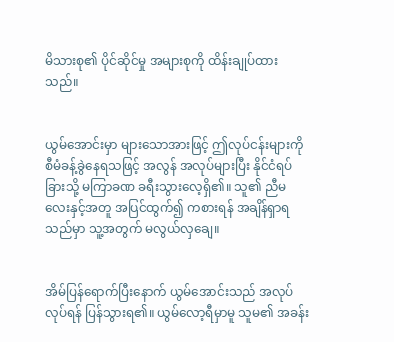မိသားစု၏ ပိုင်ဆိုင်မှု အများစုကို ထိန်းချုပ်ထားသည်။


ယွမ်အောင်းမှာ များသောအားဖြင့် ဤလုပ်ငန်းများကို စီမံခန့်ခွဲနေရသဖြင့် အလွန် အလုပ်များပြီး နိုင်ငံရပ်ခြားသို့ မကြာခဏ ခရီးသွားလေ့ရှိ၏။ သူ၏ ညီမလေးနှင့်အတူ အပြင်ထွက်၍ ကစားရန် အချိန်ရှာရသည်မှာ သူ့အတွက် မလွယ်လှချေ။


အိမ်ပြန်ရောက်ပြီးနောက် ယွမ်အောင်းသည် အလုပ်လုပ်ရန် ပြန်သွားရ၏။ ယွမ်လော့ရီမှာမူ သူမ၏ အခန်း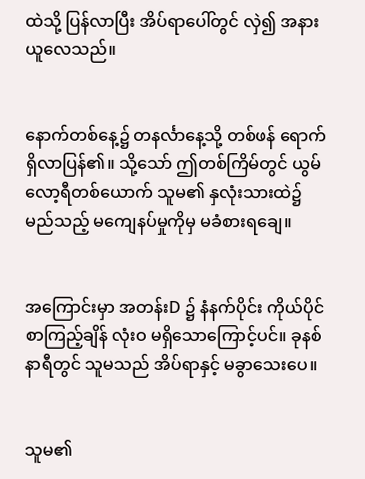ထဲသို့ ပြန်လာပြီး အိပ်ရာပေါ်တွင် လှဲ၍ အနားယူလေသည်။


နောက်တစ်နေ့၌ တနင်္လာနေ့သို့ တစ်ဖန် ရောက်ရှိလာပြန်၏။ သို့သော် ဤတစ်ကြိမ်တွင် ယွမ်လော့ရီတစ်ယောက် သူမ၏ နှလုံးသားထဲ၌ မည်သည့် မကျေနပ်မှုကိုမှ မခံစားရချေ။


အကြောင်းမှာ အတန်းD ၌ နံနက်ပိုင်း ကိုယ်ပိုင်စာကြည့်ချိန် လုံးဝ မရှိသောကြောင့်ပင်။ ခုနစ်နာရီတွင် သူမသည် အိပ်ရာနှင့် မခွာသေးပေ။


သူမ၏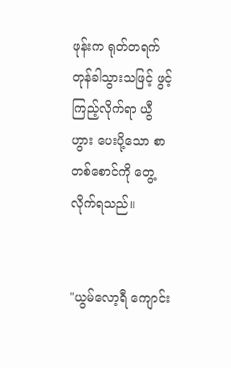ဖုန်းက ရုတ်တရက် တုန်ခါသွားသဖြင့် ဖွင့်ကြည့်လိုက်ရာ ယွီဟွား ပေးပို့သော စာတစ်စောင်ကို တွေ့လိုက်ရသည်။


"ယွမ်လော့ရီ ကျောင်း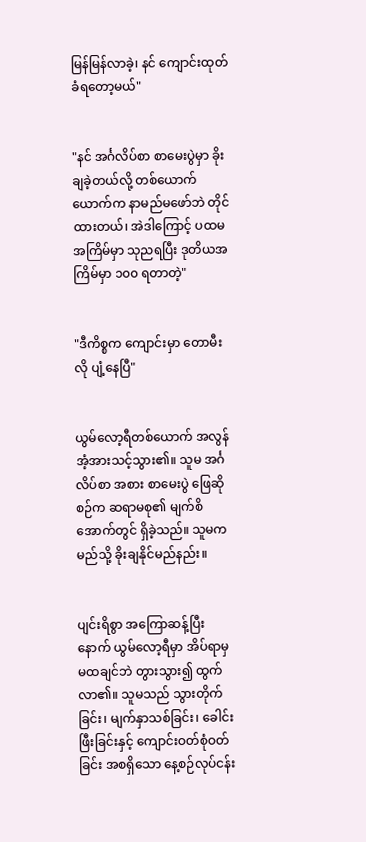မြန်မြန်လာခဲ့၊ နင် ကျောင်းထုတ်ခံရတော့မယ်"


"နင် အင်္ဂလိပ်စာ စာမေးပွဲမှာ ခိုးချခဲ့တယ်လို့ တစ်ယောက်ယောက်က နာမည်မဖော်ဘဲ တိုင်ထားတယ်၊ အဲဒါကြောင့် ပထမအကြိမ်မှာ သုညရပြီး ဒုတိယအကြိမ်မှာ ၁၀၀ ရတာတဲ့"


"ဒီကိစ္စက ကျောင်းမှာ တောမီးလို ပျံ့နေပြီ"


ယွမ်လော့ရီတစ်ယောက် အလွန် အံ့အားသင့်သွား၏။ သူမ အင်္ဂလိပ်စာ အစား စာမေးပွဲ ဖြေဆိုစဉ်က ဆရာမစု၏ မျက်စိအောက်တွင် ရှိခဲ့သည်။ သူမက မည်သို့ ခိုးချနိုင်မည်နည်း။


ပျင်းရိစွာ အကြောဆန့်ပြီးနောက် ယွမ်လော့ရီမှာ အိပ်ရာမှ မထချင်ဘဲ တွားသွား၍ ထွက်လာ၏။ သူမသည် သွားတိုက်ခြင်း၊ မျက်နှာသစ်ခြင်း၊ ခေါင်းဖြီးခြင်းနှင့် ကျောင်းဝတ်စုံဝတ်ခြင်း အစရှိသော နေ့စဉ်လုပ်ငန်း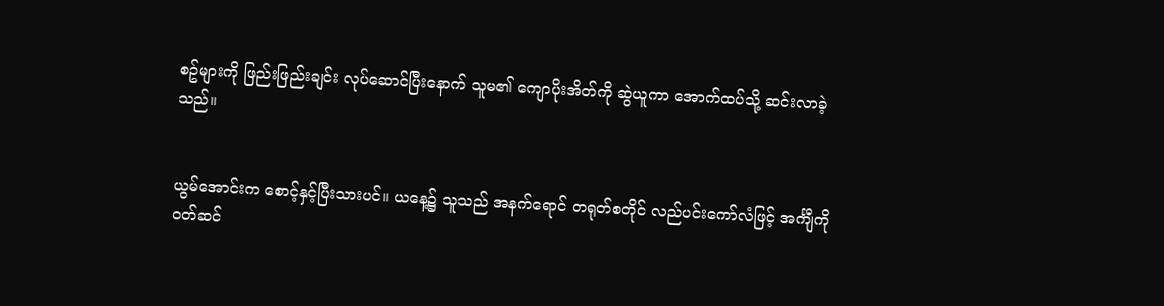စဥ်များကို ဖြည်းဖြည်းချင်း လုပ်ဆောင်ပြီးနောက် သူမ၏ ကျောပိုးအိတ်ကို ဆွဲယူကာ အောက်ထပ်သို့ ဆင်းလာခဲ့သည်။


ယွမ်အောင်းက စောင့်နှင့်ပြီးသားပင်။ ယနေ့၌ သူသည် အနက်ရောင် တရုတ်စတိုင် လည်ပင်းကော်လံဖြင့် အင်္ကျီကို ဝတ်ဆင်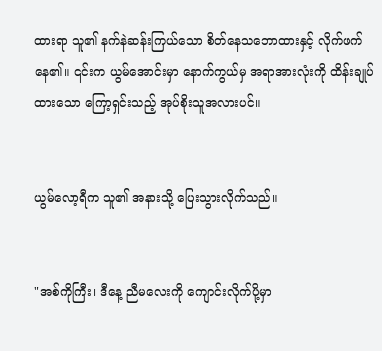ထားရာ သူ၏ နက်နဲဆန်းကြယ်သော စိတ်နေသဘောထားနှင့် လိုက်ဖက်နေ၏။ ၎င်းက ယွမ်အောင်းမှာ နောက်ကွယ်မှ အရာအားလုံးကို ထိန်းချုပ်ထားသော ကြော့ရှင်းသည့် အုပ်စိုးသူအလားပင်။


ယွမ်လော့ရီက သူ၏ အနားသို့ ပြေးသွားလိုက်သည်။


"အစ်ကိုကြီး၊ ဒီနေ့ ညီမလေးကို ကျောင်းလိုက်ပို့မှာ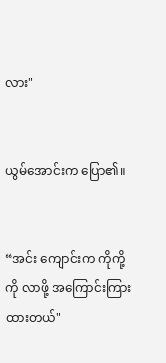လား"


ယွမ်အောင်းက ပြော၏။


“အင်း ကျောင်းက ကိုကို့ကို လာဖို့ အကြောင်းကြားထားတယ်"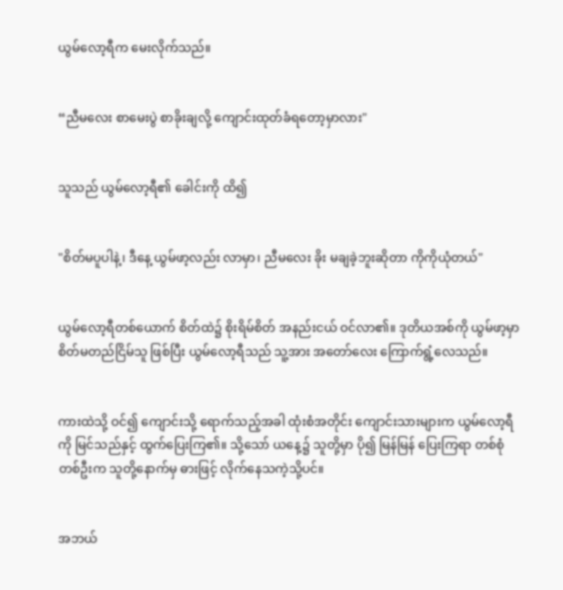ယွမ်လော့ရီက မေးလိုက်သည်။


“ညီမလေး စာမေးပွဲ စာခိုးချလို့ ကျောင်းထုတ်ခံရတော့မှာလား"


သူသည် ယွမ်လော့ရီ၏ ခေါင်းကို ထိ၍


"စိတ်မပူပါနဲ့၊ ဒီနေ့ ယွမ်ဖာ့လည်း လာမှာ၊ ညီမလေး ခိုး မချခဲ့ဘူးဆိုတာ ကိုကိုယုံတယ်"


ယွမ်လော့ရီတစ်ယောက် စိတ်ထဲ၌ စိုးရိမ်စိတ် အနည်းငယ် ဝင်လာ၏။ ဒုတိယအစ်ကို ယွမ်ဖာ့မှာ စိတ်မတည်ငြိမ်သူ ဖြစ်ပြီး ယွမ်လော့ရီသည် သူ့အား အတော်လေး ကြောက်ရွံ့လေသည်။


ကားထဲသို့ ဝင်၍ ကျောင်းသို့ ရောက်သည့်အခါ ထုံးစံအတိုင်း ကျောင်းသားများက ယွမ်လော့ရီကို မြင်သည်နှင့် ထွက်ပြေးကြ၏။ သို့သော် ယနေ့၌ သူတို့မှာ ပို၍ မြန်မြန် ပြေးကြရာ တစ်စုံတစ်ဦးက သူတို့နောက်မှ ဓားဖြင့် လိုက်နေသကဲ့သို့ပင်။


အဘယ်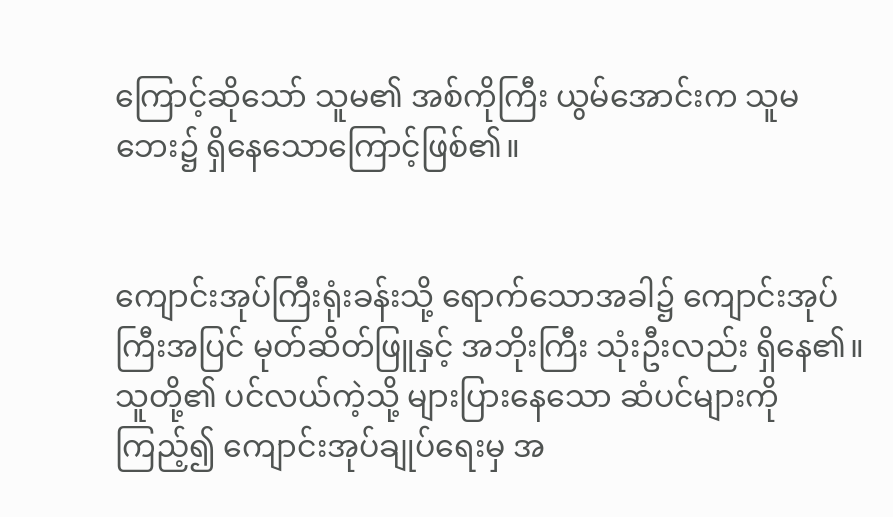ကြောင့်ဆိုသော် သူမ၏ အစ်ကိုကြီး ယွမ်အောင်းက သူမ ဘေး၌ ရှိနေသောကြောင့်ဖြစ်၏။


ကျောင်းအုပ်ကြီးရုံးခန်းသို့ ရောက်သောအခါ၌ ကျောင်းအုပ်ကြီးအပြင် မုတ်ဆိတ်ဖြူနှင့် အဘိုးကြီး သုံးဦးလည်း ရှိနေ၏။ သူတို့၏ ပင်လယ်ကဲ့သို့ များပြားနေသော ဆံပင်များကို ကြည့်၍ ကျောင်းအုပ်ချုပ်ရေးမှ အ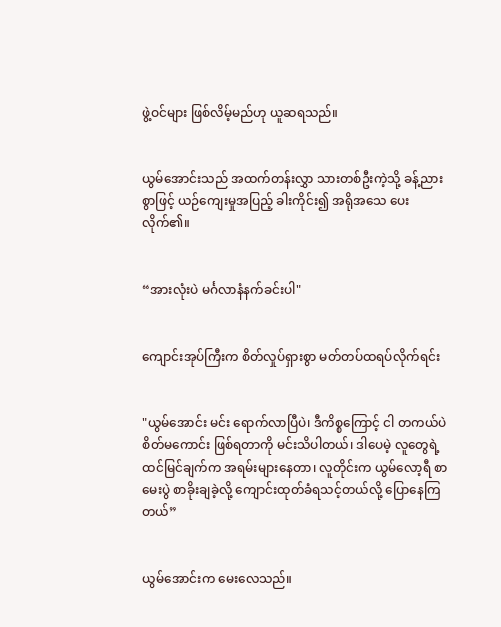ဖွဲ့ဝင်များ ဖြစ်လိမ့်မည်ဟု ယူဆရသည်။


ယွမ်အောင်းသည် အထက်တန်းလွှာ သားတစ်ဦးကဲ့သို့ ခန့်ညားစွာဖြင့် ယဉ်ကျေးမှုအပြည့် ခါးကိုင်း၍ အရိုအသေ ပေးလိုက်၏။


“အားလုံးပဲ မင်္ဂလာနံနက်ခင်းပါ"


ကျောင်းအုပ်ကြီးက စိတ်လှုပ်ရှားစွာ မတ်တပ်ထရပ်လိုက်ရင်း


"ယွမ်အောင်း မင်း ရောက်လာပြီပဲ၊ ဒီကိစ္စကြောင့် ငါ တကယ်ပဲ စိတ်မကောင်း ဖြစ်ရတာကို မင်းသိပါတယ်၊ ဒါပေမဲ့ လူတွေရဲ့ ထင်မြင်ချက်က အရမ်းများနေတာ၊ လူတိုင်းက ယွမ်လော့ရီ စာမေးပွဲ စာခိုးချခဲ့လို့ ကျောင်းထုတ်ခံရသင့်တယ်လို့ ပြောနေကြတယ်”


ယွမ်အောင်းက မေးလေသည်။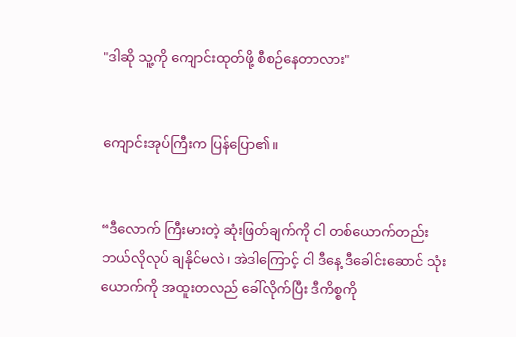"ဒါဆို သူ့ကို ကျောင်းထုတ်ဖို့ စီစဉ်နေတာလား"


ကျောင်းအုပ်ကြီးက ပြန်ပြော၏။


“ဒီလောက် ကြီးမားတဲ့ ဆုံးဖြတ်ချက်ကို ငါ တစ်ယောက်တည်း ဘယ်လိုလုပ် ချနိုင်မလဲ၊ အဲဒါကြောင့် ငါ ဒီနေ့ ဒီခေါင်းဆောင် သုံးယောက်ကို အထူးတလည် ခေါ်လိုက်ပြီး ဒီကိစ္စကို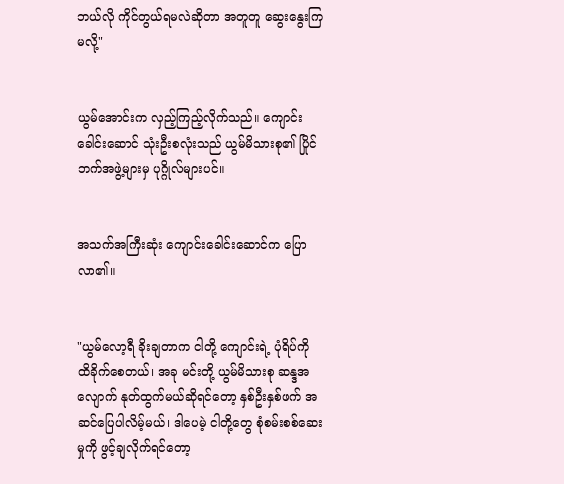ဘယ်လို ကိုင်တွယ်ရမလဲဆိုတာ အတူတူ ဆွေးနွေးကြမလို့"


ယွမ်အောင်းက လှည့်ကြည့်လိုက်သည်။ ကျောင်းခေါင်းဆောင် သုံးဦးစလုံးသည် ယွမ်မိသားစု၏ ပြိုင်ဘက်အဖွဲ့များမှ ပုဂ္ဂိုလ်များပင်။


အသက်အကြီးဆုံး ကျောင်းခေါင်းဆောင်က ပြောလာ၏။


"ယွမ်လော့ရီ ခိုးချတာက ငါတို့ ကျောင်းရဲ့ ပုံရိပ်ကို ထိခိုက်စေတယ်၊ အခု မင်းတို့ ယွမ်မိသားစု ဆန္ဒအလျောက် နုတ်ထွက်မယ်ဆိုရင်တော့ နှစ်ဦးနှစ်ဖက် အဆင်ပြေပါလိမ့်မယ်၊ ဒါပေမဲ့ ငါတို့တွေ စုံစမ်းစစ်ဆေးမှုကို ဖွင့်ချလိုက်ရင်တော့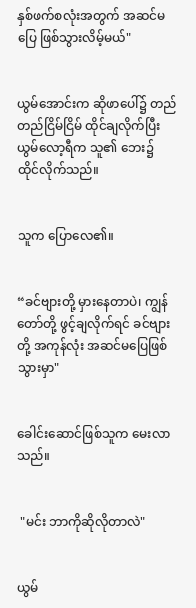နှစ်ဖက်စလုံးအတွက် အဆင်မပြေ ဖြစ်သွားလိမ့်မယ်"


ယွမ်အောင်းက ဆိုဖာပေါ်၌ တည်တည်ငြိမ်ငြိမ် ထိုင်ချလိုက်ပြီး ယွမ်လော့ရီက သူ၏ ဘေး၌ ထိုင်လိုက်သည်။


သူက ပြောလေ၏။


“ခင်ဗျားတို့ မှားနေတာပဲ၊ ကျွန်တော်တို့ ဖွင့်ချလိုက်ရင် ခင်ဗျားတို့ အကုန်လုံး အဆင်မပြေဖြစ်သွားမှာ"


ခေါင်းဆောင်ဖြစ်သူက မေးလာသည်။


 "မင်း ဘာကိုဆိုလိုတာလဲ"


ယွမ်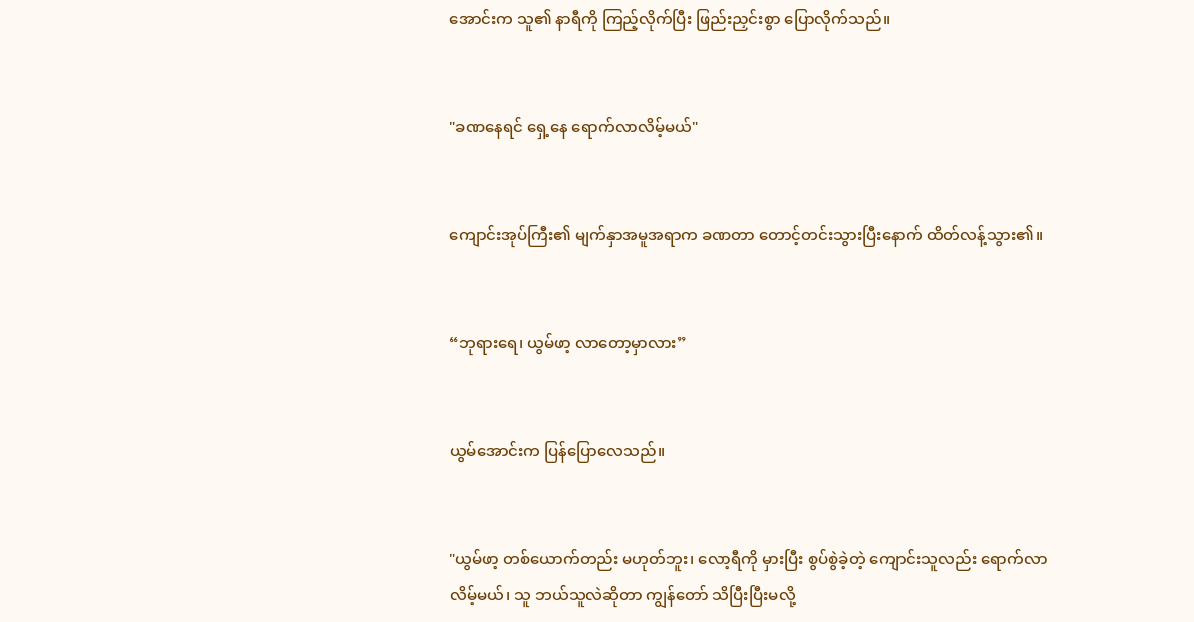အောင်းက သူ၏ နာရီကို ကြည့်လိုက်ပြီး ဖြည်းညှင်းစွာ ပြောလိုက်သည်။


"ခဏနေရင် ရှေ့နေ ရောက်လာလိမ့်မယ်"


ကျောင်းအုပ်ကြီး၏ မျက်နှာအမူအရာက ခဏတာ တောင့်တင်းသွားပြီးနောက် ထိတ်လန့်သွား၏။


“ဘုရားရေ၊ ယွမ်ဖာ့ လာတော့မှာလား”


ယွမ်အောင်းက ပြန်ပြောလေသည်။


"ယွမ်ဖာ့ တစ်ယောက်တည်း မဟုတ်ဘူး၊ လော့ရီကို မှားပြီး စွပ်စွဲခဲ့တဲ့ ကျောင်းသူလည်း ရောက်လာလိမ့်မယ်၊ သူ ဘယ်သူလဲဆိုတာ ကျွန်တော် သိပြီးပြီးမလို့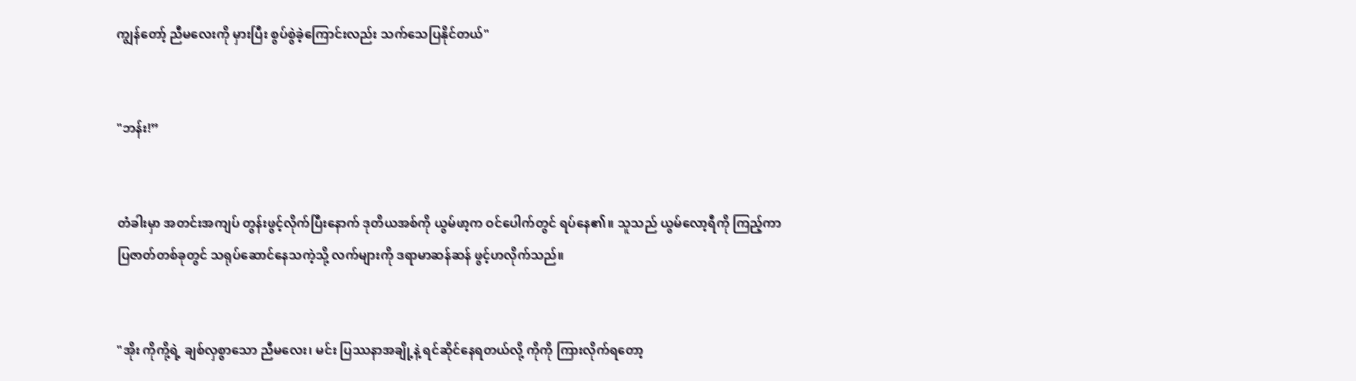ကျွန်တော့် ညီမလေးကို မှားပြီး စွပ်စွဲခဲ့ကြောင်းလည်း သက်သေပြနိုင်တယ်"


"ဘန်း!”


တံခါးမှာ အတင်းအကျပ် တွန်းဖွင့်လိုက်ပြီးနောက် ဒုတိယအစ်ကို ယွမ်ဖာ့က ဝင်ပေါက်တွင် ရပ်နေ၏။ သူသည် ယွမ်လော့ရီကို ကြည့်ကာ ပြဇာတ်တစ်ခုတွင် သရုပ်ဆောင်နေသကဲ့သို့ လက်များကို ဒရာမာဆန်ဆန် ဖွင့်ဟလိုက်သည်။


"အိုး ကိုကို့ရဲ့ ချစ်လှစွာသော ညီမလေး၊ မင်း ပြဿနာအချို့နဲ့ ရင်ဆိုင်နေရတယ်လို့ ကိုကို ကြားလိုက်ရတော့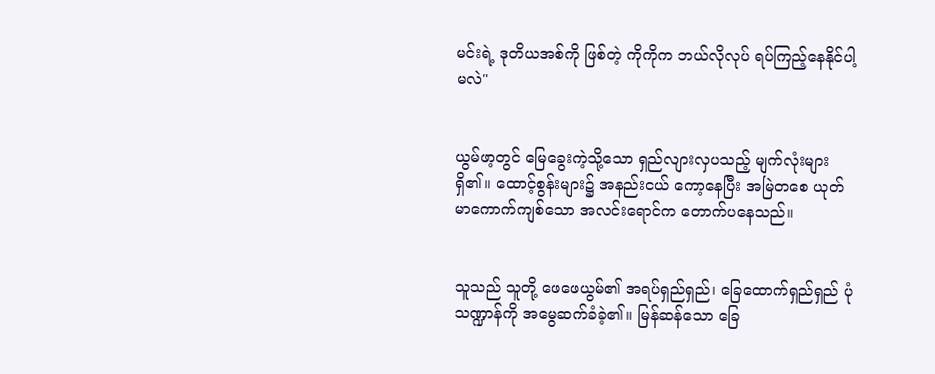မင်းရဲ့ ဒုတိယအစ်ကို ဖြစ်တဲ့ ကိုကိုက ဘယ်လိုလုပ် ရပ်ကြည့်နေနိုင်ပါ့မလဲ"


ယွမ်ဖာ့တွင် မြေခွေးကဲ့သို့သော ရှည်လျားလှပသည့် မျက်လုံးများ ရှိ၏။ ထောင့်စွန်းများ၌ အနည်းငယ် ကော့နေပြီး အမြဲတစေ ယုတ်မာကောက်ကျစ်သော အလင်းရောင်က တောက်ပနေသည်။


သူသည် သူတို့ ဖေဖေယွမ်၏ အရပ်ရှည်ရှည်၊ ခြေထောက်ရှည်ရှည် ပုံသဏ္ဍာန်ကို အမွေဆက်ခံခဲ့၏။ မြန်ဆန်သော ခြေ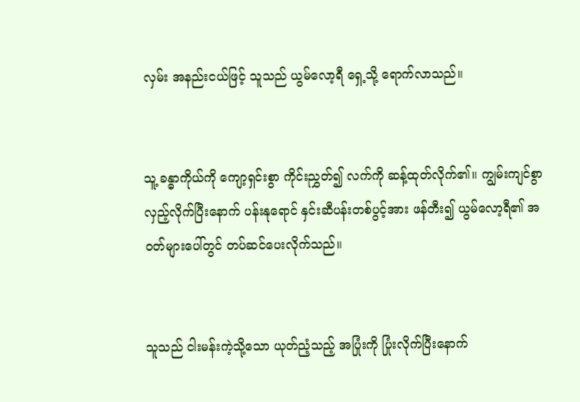လှမ်း အနည်းငယ်ဖြင့် သူသည် ယွမ်လော့ရီ ရှေ့သို့ ရောက်လာသည်။


သူ့ ခန္ဓာကိုယ်ကို ကျော့ရှင်းစွာ ကိုင်းညွှတ်၍ လက်ကို ဆန့်ထုတ်လိုက်၏။ ကျွမ်းကျင်စွာ လှည့်လိုက်ပြီးနောက် ပန်းနုရောင် နှင်းဆီပန်းတစ်ပွင့်အား ဖန်တီး၍ ယွမ်လော့ရီ၏ အဝတ်များပေါ်တွင် တပ်ဆင်ပေးလိုက်သည်။


သူသည် ငါးမန်းကဲ့သို့သော ယုတ်ညံ့သည့် အပြုံးကို ပြုံးလိုက်ပြီးနောက်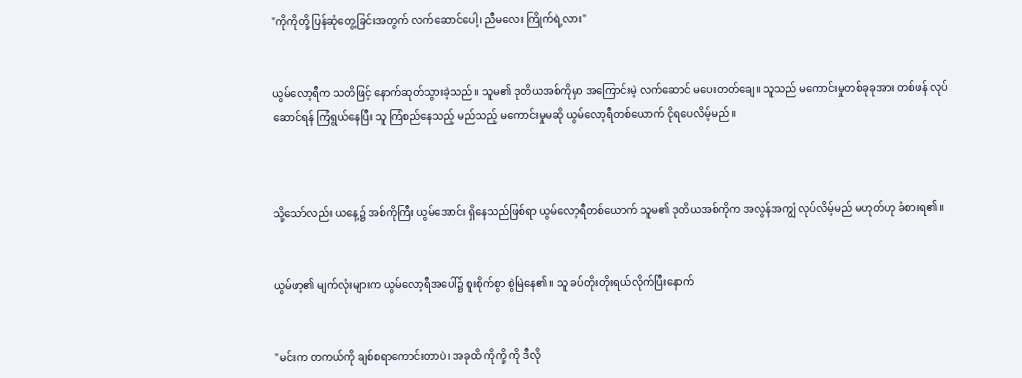"ကိုကိုတို့ ပြန်ဆုံတွေ့ခြင်းအတွက် လက်ဆောင်ပေါ့၊ ညီမလေး ကြိုက်ရဲ့လား"


ယွမ်လော့ရီက သတိဖြင့် နောက်ဆုတ်သွားခဲ့သည်။ သူမ၏ ဒုတိယအစ်ကိုမှာ အကြောင်းမဲ့ လက်ဆောင် မပေးတတ်ချေ။ သူသည် မကောင်းမှုတစ်ခုခုအား တစ်ဖန် လုပ်ဆောင်ရန် ကြံရွယ်နေပြီး သူ ကြံစည်နေသည့် မည်သည့် မကောင်းမှုမဆို ယွမ်လော့ရီတစ်ယောက် ငိုရပေလိမ့်မည်။



သို့သော်လည်း ယနေ့၌ အစ်ကိုကြီး ယွမ်အောင်း ရှိနေသည်ဖြစ်ရာ ယွမ်လော့ရီတစ်ယောက် သူမ၏ ဒုတိယအစ်ကိုက အလွန်အကျွံ လုပ်လိမ့်မည် မဟုတ်ဟု ခံစားရ၏။


ယွမ်ဖာ့၏ မျက်လုံးများက ယွမ်လော့ရီအပေါ်၌ စူးစိုက်စွာ စွဲမြဲနေ၏။ သူ ခပ်တိုးတိုးရယ်လိုက်ပြီးနောက်


"မင်းက တကယ်ကို ချစ်စရာကောင်းတာပဲ၊ အခုထိ ကိုကို့ ကို ဒီလို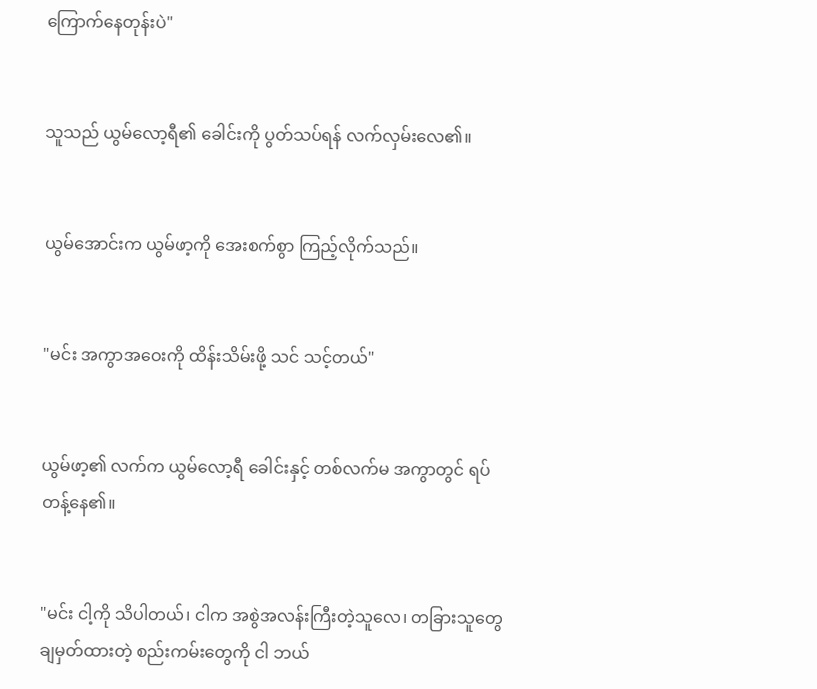ကြောက်နေတုန်းပဲ"


သူသည် ယွမ်လော့ရီ၏ ခေါင်းကို ပွတ်သပ်ရန် လက်လှမ်းလေ၏။


ယွမ်အောင်းက ယွမ်ဖာ့ကို အေးစက်စွာ ကြည့်လိုက်သည်။


"မင်း အကွာအဝေးကို ထိန်းသိမ်းဖို့ သင် သင့်တယ်"


ယွမ်ဖာ့၏ လက်က ယွမ်လော့ရီ ခေါင်းနှင့် တစ်လက်မ အကွာတွင် ရပ်တန့်နေ၏။


"မင်း ငါ့ကို သိပါတယ်၊ ငါက အစွဲအလန်းကြီးတဲ့သူလေ၊ တခြားသူတွေ ချမှတ်ထားတဲ့ စည်းကမ်းတွေကို ငါ ဘယ်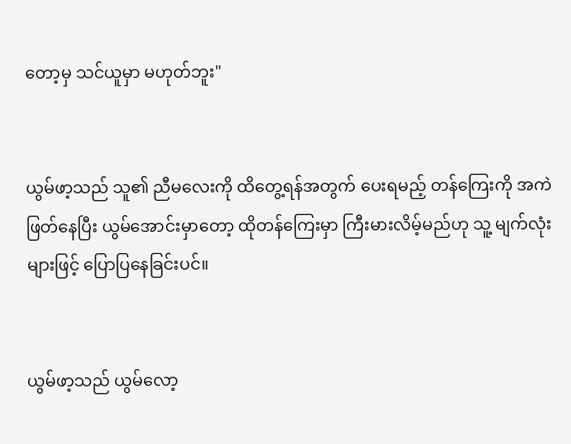တော့မှ သင်ယူမှာ မဟုတ်ဘူး"


ယွမ်ဖာ့သည် သူ၏ ညီမလေးကို ထိတွေ့ရန်အတွက် ပေးရမည့် တန်ကြေးကို အကဲဖြတ်နေပြီး ယွမ်အောင်းမှာတော့ ထိုတန်ကြေးမှာ ကြီးမားလိမ့်မည်ဟု သူ့ မျက်လုံးများဖြင့် ပြောပြနေခြင်းပင်။


ယွမ်ဖာ့သည် ယွမ်လော့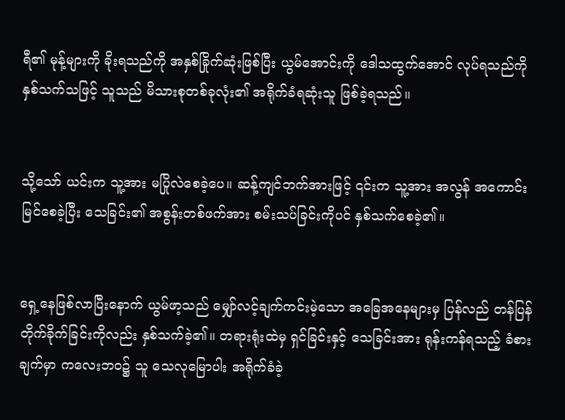ရီ၏ မုန့်များကို ခိုးရသည်ကို အနှစ်ခြိုက်ဆုံးဖြစ်ပြီး ယွမ်အောင်းကို ဒေါသထွက်အောင် လုပ်ရသည်ကို နှစ်သက်သဖြင့် သူသည် မိသားစုတစ်ခုလုံး၏ အရိုက်ခံရဆုံးသူ ဖြစ်ခဲ့ရသည်။


သို့သော် ယင်းက သူ့အား မပြိုလဲစေခဲ့ပေ။ ဆန့်ကျင်ဘက်အားဖြင့် ၎င်းက သူ့အား အလွန် အကောင်းမြင်စေခဲ့ပြီး သေခြင်း၏ အစွန်းတစ်ဖက်အား စမ်းသပ်ခြင်းကိုပင် နှစ်သက်စေခဲ့၏။


ရှေ့နေဖြစ်လာပြီးနောက် ယွမ်ဖာ့သည် မျှော်လင့်ချက်ကင်းမဲ့သော အခြေအနေများမှ ပြန်လည် တန်ပြန်တိုက်ခိုက်ခြင်းကိုလည်း နှစ်သက်ခဲ့၏။ တရားရုံးထဲမှ ရှင်ခြင်းနှင့် သေခြင်းအား ရုန်းကန်ရသည့် ခံစားချက်မှာ ကလေးဘဝ၌ သူ သေလုမြောပါး အရိုက်ခံခဲ့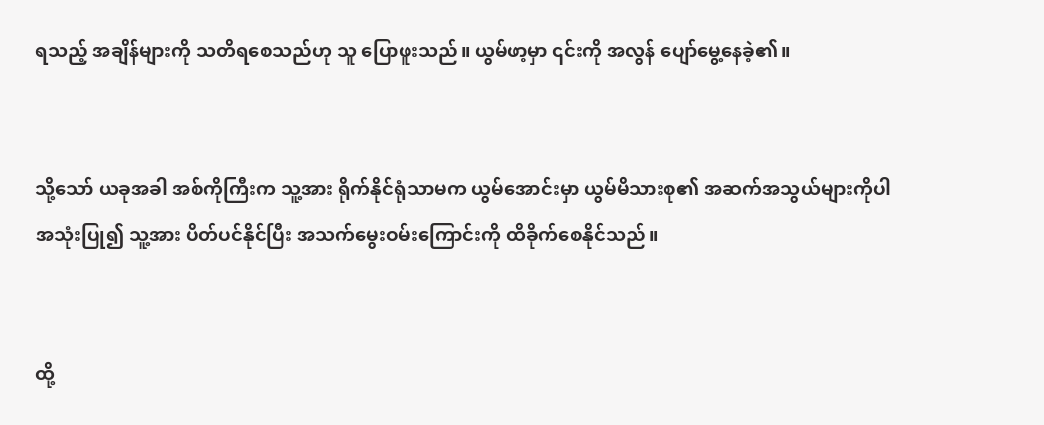ရသည့် အချိန်များကို သတိရစေသည်ဟု သူ ပြောဖူးသည်။ ယွမ်ဖာ့မှာ ၎င်းကို အလွန် ပျော်မွေ့နေခဲ့၏။


သို့သော် ယခုအခါ အစ်ကိုကြီးက သူ့အား ရိုက်နိုင်ရုံသာမက ယွမ်အောင်းမှာ ယွမ်မိသားစု၏ အဆက်အသွယ်များကိုပါ အသုံးပြု၍ သူ့အား ပိတ်ပင်နိုင်ပြီး အသက်မွေးဝမ်းကြောင်းကို ထိခိုက်စေနိုင်သည်။


ထို့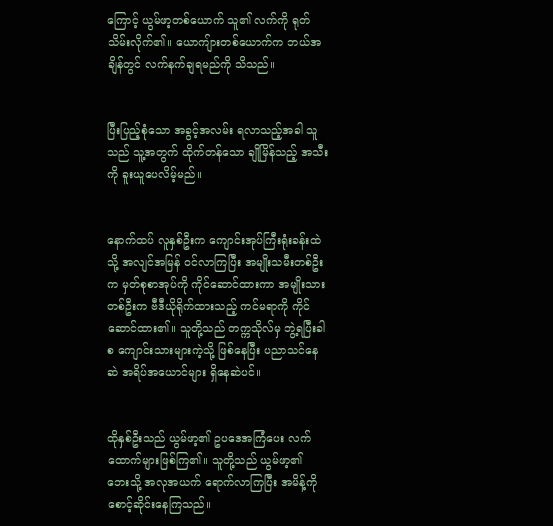ကြောင့် ယွမ်ဖာ့တစ်ယောက် သူ၏ လက်ကို ရုတ်သိမ်းလိုက်၏။ ယောကျ်ားတစ်ယောက်က ဘယ်အချိန်တွင် လက်နက်ချရမည်ကို သိသည်။


ပြီးပြည့်စုံသော အခွင့်အလမ်း ရလာသည့်အခါ သူသည် သူ့အတွက် ထိုက်တန်သော ချိုမြိန်သည့် အသီးကို ခူးယူပေလိမ့်မည်။


နောက်ထပ် လူနှစ်ဦးက ကျောင်းအုပ်ကြီးရုံးခန်းထဲသို့ အလျင်အမြန် ဝင်လာကြပြီး အမျိုးသမီးတစ်ဦးက မှတ်စုစာအုပ်ကို ကိုင်ဆောင်ထားကာ အမျိုးသားတစ်ဦးက ဗီဒီယိုရိုက်ထားသည့် ကင်မရာကို ကိုင်ဆောင်ထား၏။ သူတို့သည် တက္ကသိုလ်မှ ဘွဲ့ရပြီးခါစ ကျောင်းသားများကဲ့သို့ ဖြစ်နေပြီး ပညာသင်နေဆဲ အရိပ်အယောင်များ ရှိနေဆဲပင်။


ထိုနှစ်ဦးသည် ယွမ်ဖာ့၏ ဥပဒေအကြံပေး လက်ထောက်များဖြစ်ကြ၏။ သူတို့သည် ယွမ်ဖာ့၏ ဘေးသို့ အလုအယက် ရောက်လာကြပြီး အမိန့်ကို စောင့်ဆိုင်းနေကြသည်။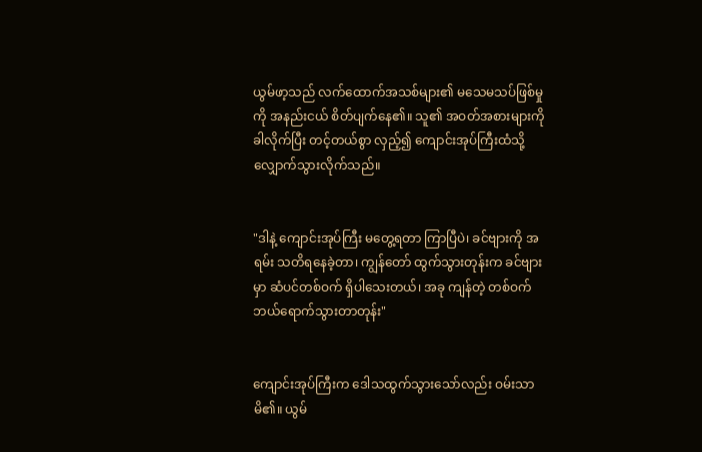ယွမ်ဖာ့သည် လက်ထောက်အသစ်များ၏ မသေမသပ်ဖြစ်မှုကို အနည်းငယ် စိတ်ပျက်နေ၏။ သူ၏ အဝတ်အစားများကို ခါလိုက်ပြီး တင့်တယ်စွာ လှည့်၍ ကျောင်းအုပ်ကြီးထံသို့ လျှောက်သွားလိုက်သည်။


"ဒါနဲ့ ကျောင်းအုပ်ကြီး မတွေ့ရတာ ကြာပြီပဲ၊ ခင်ဗျားကို အရမ်း သတိရနေခဲ့တာ၊ ကျွန်တော် ထွက်သွားတုန်းက ခင်ဗျားမှာ ဆံပင်တစ်ဝက် ရှိပါသေးတယ်၊ အခု ကျန်တဲ့ တစ်ဝက် ဘယ်ရောက်သွားတာတုန်း"


ကျောင်းအုပ်ကြီးက ဒေါသထွက်သွားသော်လည်း ဝမ်းသာမိ၏။ ယွမ်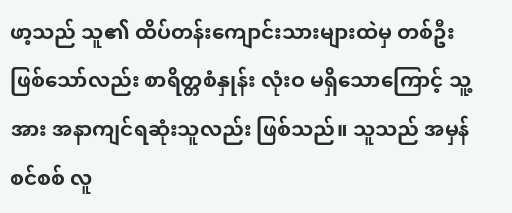ဖာ့သည် သူ၏ ထိပ်တန်းကျောင်းသားများထဲမှ တစ်ဦး ဖြစ်သော်လည်း စာရိတ္တစံနှုန်း လုံးဝ မရှိသောကြောင့် သူ့အား အနာကျင်ရဆုံးသူလည်း ဖြစ်သည်။ သူသည် အမှန်စင်စစ် လူ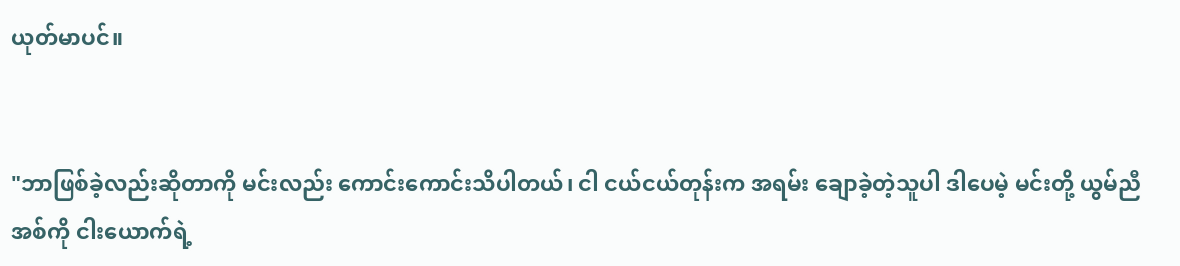ယုတ်မာပင်။


"ဘာဖြစ်ခဲ့လည်းဆိုတာကို မင်းလည်း ကောင်းကောင်းသိပါတယ်၊ ငါ ငယ်ငယ်တုန်းက အရမ်း ချောခဲ့တဲ့သူပါ ဒါပေမဲ့ မင်းတို့ ယွမ်ညီအစ်ကို ငါးယောက်ရဲ့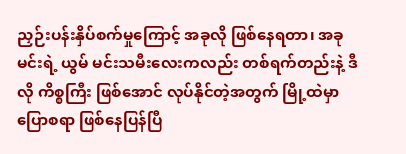ညှဉ်းပန်းနှိပ်စက်မှုကြောင့် အခုလို ဖြစ်နေရတာ၊ အခု မင်းရဲ့ ယွမ် မင်းသမီးလေးကလည်း တစ်ရက်တည်းနဲ့ ဒီလို ကိစ္စကြီး ဖြစ်အောင် လုပ်နိုင်တဲ့အတွက် မြို့ထဲမှာ ပြောစရာ ဖြစ်နေပြန်ပြီ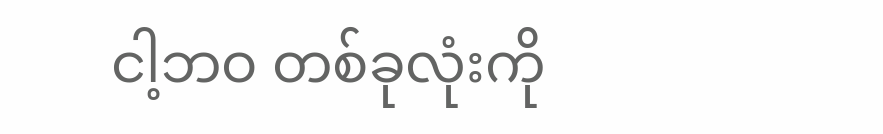ငါ့ဘဝ တစ်ခုလုံးကို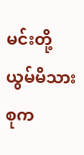မင်းတို့ ယွမ်မိသားစုက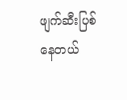ဖျက်ဆီးပြစ်နေတယ်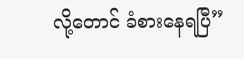လို့တောင် ခံစားနေရပြီ”